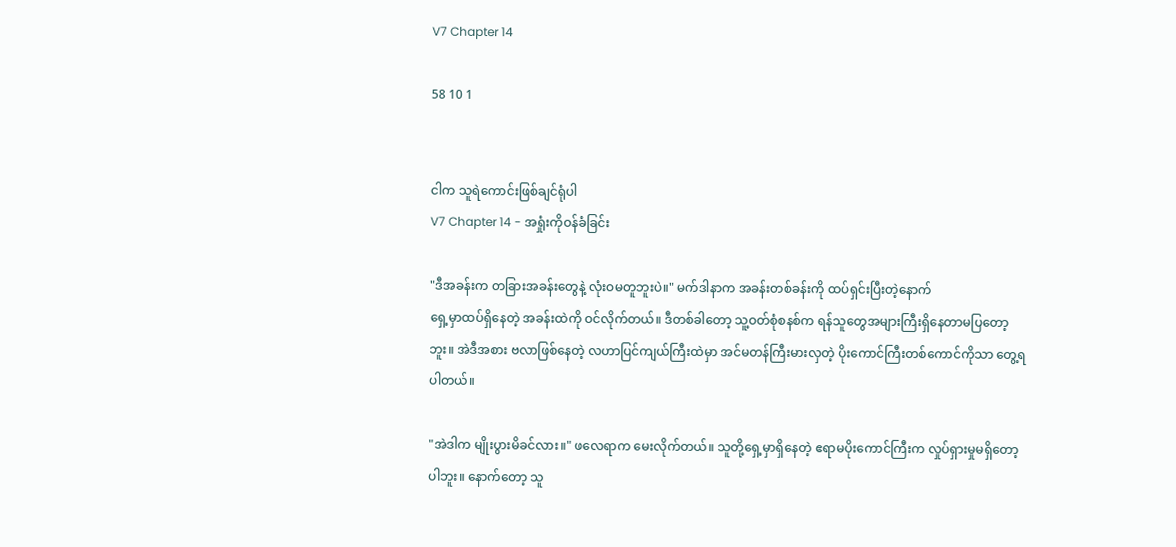V7 Chapter 14

58 10 1


ငါက သူရဲကောင်းဖြစ်ချင်ရုံပါ
V7 Chapter 14 - အရှုံးကိုဝန်ခံခြင်း

"ဒီအခန်းက တခြားအခန်းတွေနဲ့ လုံးဝမတူဘူးပဲ။" မက်ဒါနာက အခန်းတစ်ခန်းကို ထပ်ရှင်းပြီးတဲ့နောက်
ရှေ့မှာထပ်ရှိနေတဲ့ အခန်းထဲကို ဝင်လိုက်တယ်။ ဒီတစ်ခါတော့ သူ့ဝတ်စုံစနစ်က ရန်သူတွေအများကြီးရှိနေတာမပြတော့ဘူး။ အဲဒီအစား ဗလာဖြစ်နေတဲ့ လဟာပြင်ကျယ်ကြီးထဲမှာ အင်မတန်ကြီးမားလှတဲ့ ပိုးကောင်ကြီးတစ်ကောင်ကိုသာ တွေ့ရပါတယ်။

"အဲဒါက မျိုးပွားမိခင်လား။" ဖလေရာက မေးလိုက်တယ်။ သူတို့ရှေ့မှာရှိနေတဲ့ ဧရာမပိုးကောင်ကြီးက လှုပ်ရှားမှုမရှိတော့ပါဘူး။ နောက်တော့ သူ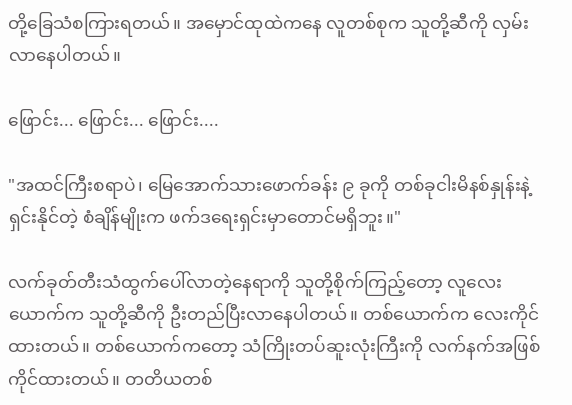တို့ခြေသံစကြားရတယ်။ အမှောင်ထုထဲကနေ လူတစ်စုက သူတို့ဆီကို လှမ်းလာနေပါတယ်။

ဖြောင်း... ဖြောင်း... ဖြောင်း....

"အထင်ကြီးစရာပဲ၊ မြေအောက်သားဖောက်ခန်း ၉ ခုကို တစ်ခုငါးမိနစ်နှုန်းနဲ့ရှင်းနိုင်တဲ့ စံချိန်မျိုးက ဖက်ဒရေးရှင်းမှာတောင်မရှိဘူး။"

လက်ခုတ်တီးသံထွက်ပေါ်လာတဲ့နေရာကို သူတို့စိုက်ကြည့်တော့ လူလေးယောက်က သူတို့ဆီကို ဦးတည်ပြီးလာနေပါတယ်။ တစ်ယောက်က လေးကိုင်ထားတယ်။ တစ်ယောက်ကတော့ သံကြိုးတပ်ဆူးလုံးကြီးကို လက်နက်အဖြစ်ကိုင်ထားတယ်။ တတိယတစ်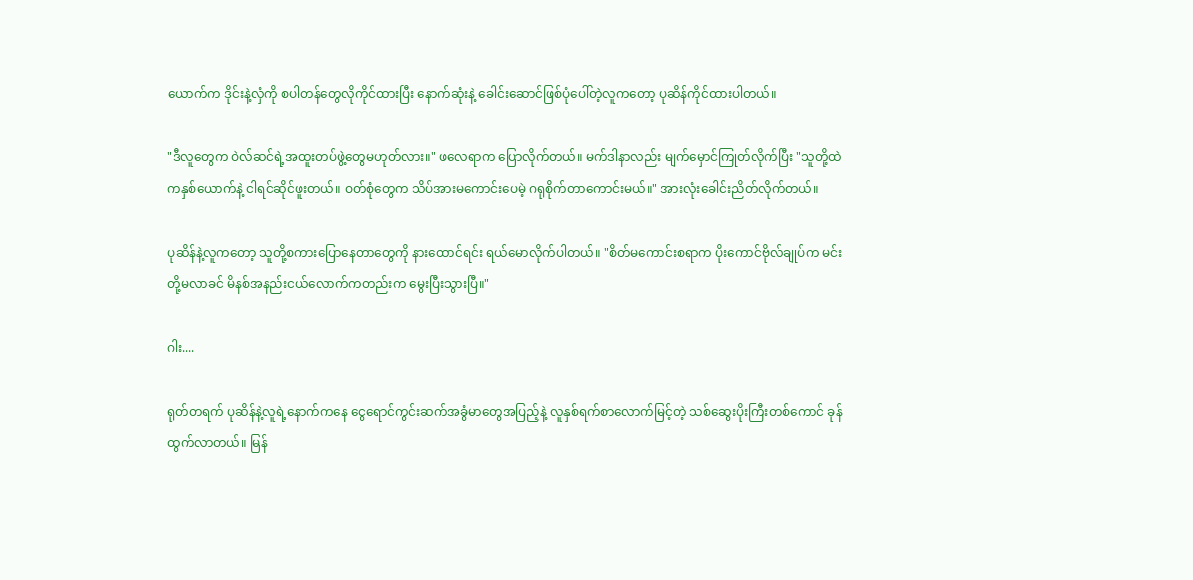ယောက်က ဒိုင်းနဲ့လှံကို စပါတန်တွေလိုကိုင်ထားပြီး နောက်ဆုံးနဲ့ ခေါင်းဆောင်ဖြစ်ပုံပေါ်တဲ့လူကတော့ ပုဆိန်ကိုင်ထားပါတယ်။

"ဒီလူတွေက ဝဲလ်ဆင်ရဲ့အထူးတပ်ဖွဲ့တွေမဟုတ်လား။" ဖလေရာက ပြောလိုက်တယ်။ မက်ဒါနာလည်း မျက်မှောင်ကြုတ်လိုက်ပြီး "သူတို့ထဲကနှစ်ယောက်နဲ့ ငါရင်ဆိုင်ဖူးတယ်။ ဝတ်စုံတွေက သိပ်အားမကောင်းပေမဲ့ ဂရုစိုက်တာကောင်းမယ်။" အားလုံးခေါင်းညိတ်လိုက်တယ်။

ပုဆိန်နဲ့လူကတော့ သူတို့စကားပြောနေတာတွေကို နားထောင်ရင်း ရယ်မောလိုက်ပါတယ်။ "စိတ်မကောင်းစရာက ပိုးကောင်ဗိုလ်ချုပ်က မင်းတို့မလာခင် မိနစ်အနည်းငယ်လောက်ကတည်းက မွေးပြီးသွားပြီ။"

ဂါး....

ရုတ်တရက် ပုဆိန်နဲ့လူရဲ့နောက်ကနေ ငွေရောင်ကွင်းဆက်အခွံမာတွေအပြည့်နဲ့ လူနှစ်ရက်စာလောက်မြင့်တဲ့ သစ်ဆွေးပိုးကြီးတစ်ကောင် ခုန်ထွက်လာတယ်။ မြန်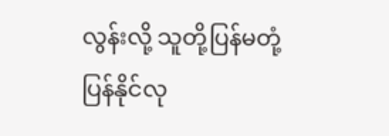လွန်းလို့ သူတို့ပြန်မတုံ့ပြန်နိုင်လု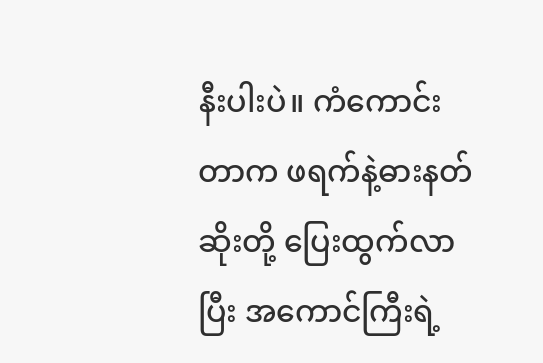နီးပါးပဲ။ ကံကောင်းတာက ဖရက်နဲ့ဓားနတ်ဆိုးတို့ ပြေးထွက်လာပြီး အကောင်ကြီးရဲ့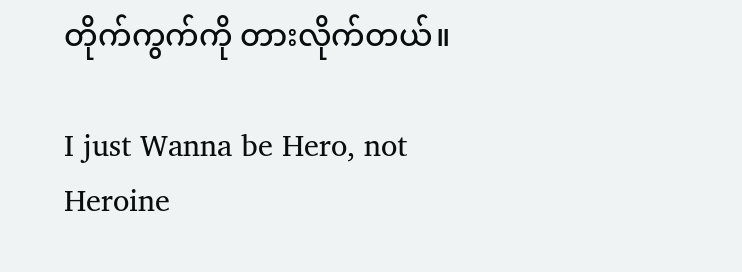တိုက်ကွက်ကို တားလိုက်တယ်။

I just Wanna be Hero, not Heroine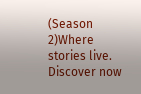(Season 2)Where stories live. Discover now